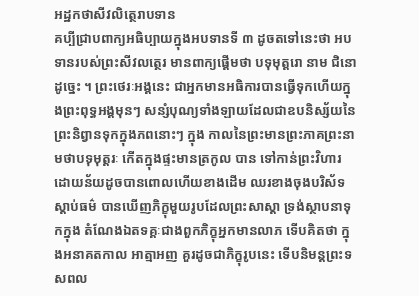អដ្ឋកថាសីវលិត្ថេរាបទាន
គប្បីជ្រាបពាក្យអធិប្បាយក្នុងអបទានទី ៣ ដូចតទៅនេះថា អបទានរបស់ព្រះសីវលត្ថេរ មានពាក្យផ្តើមថា បទុមុត្តរោ នាម ជិនោ ដូច្នេះ ។ ព្រះថេរៈអង្គនេះ ជាអ្នកមានអធិការបានធ្វើទុកហើយក្នុងព្រះពុទ្ធអង្គមុនៗ សន្សំបុណ្យទាំងឡាយដែលជាឧបនិស្ស័យនៃព្រះនិព្វានទុកក្នុងភពនោះៗ ក្នុង កាលនៃព្រះមានព្រះភាគព្រះនាមថាបទុមុត្តរៈ កើតក្នុងផ្ទះមានត្រកូល បាន ទៅកាន់ព្រះវិហារ ដោយន័យដូចបានពោលហើយខាងដើម ឈរខាងចុងបរិស័ទ ស្តាប់ធម៌ បានឃើញភិក្ខុមួយរូបដែលព្រះសាស្តា ទ្រង់ស្ថាបនាទុកក្នុង តំណែងឯតទគ្គៈជាងពួកភិក្ខុអ្នកមានលាភ ទើបគិតថា ក្នុងអនាគតកាល អាត្មាអញ គួរដូចជាភិក្ខុរូបនេះ ទើបនិមន្តព្រះទសពល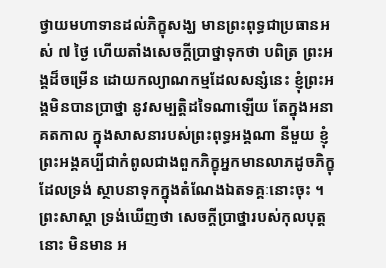ថ្វាយមហាទានដល់ភិក្ខុសង្ឃ មានព្រះពុទ្ធជាប្រធានអស់ ៧ ថ្ងៃ ហើយតាំងសេចក្តីប្រាថ្នាទុកថា បពិត្រ ព្រះអង្គដ៏ចម្រើន ដោយកល្យាណកម្មដែលសន្សំនេះ ខ្ញុំព្រះអង្គមិនបានប្រាថ្នា នូវសម្បត្តិដទៃណាឡើយ តែក្នុងអនាគតកាល ក្នុងសាសនារបស់ព្រះពុទ្ធអង្គណា នីមួយ ខ្ញុំព្រះអង្គគប្បីជាកំពូលជាងពួកភិក្ខុអ្នកមានលាភដូចភិក្ខុដែលទ្រង់ ស្ថាបនាទុកក្នុងតំណែងឯតទគ្គៈនោះចុះ ។ ព្រះសាស្តា ទ្រង់ឃើញថា សេចក្តីប្រាថ្នារបស់កុលបុត្តនោះ មិនមាន អ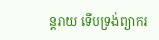ន្តរាយ ទើបទ្រង់ព្យាករ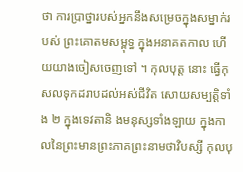ថា ការប្រាថ្នារបស់អ្នកនឹងសម្រេចក្នុងសម្នាក់របស់ ព្រះគោតមសម្ពុទ្ធ ក្នុងអនាគតកាល ហើយយាងចៀសចេញទៅ ។ កុលបុត្ត នោះ ធ្វើកុសលទុកដរាបដល់អស់ជីវិត សោយសម្បត្តិទាំង ២ ក្នុងទេវតានិ ងមនុស្សទាំងឡាយ ក្នុងកាលនៃព្រះមានព្រះភាគព្រះនាមថាវិបស្សី កុលបុ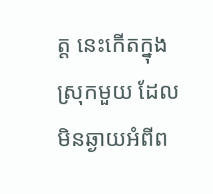ត្ត នេះកើតក្នុងស្រុកមួយ ដែលមិនឆ្ងាយអំពីព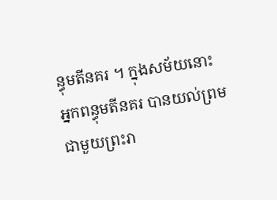ន្ធុមតីនគរ ។ ក្នុងសម័យនោះ អ្នកពន្ធុមតីនគរ បានយល់ព្រមជាមួយព្រះរា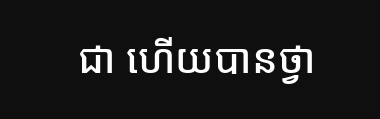ជា ហើយបានថ្វា